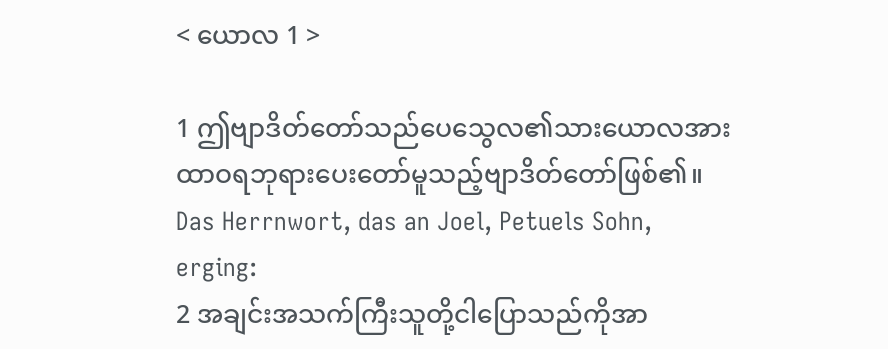< ယောလ 1 >

1 ဤဗျာဒိတ်တော်သည်ပေသွေလ၏သားယောလအား ထာဝရဘုရားပေးတော်မူသည့်ဗျာဒိတ်တော်ဖြစ်၏။
Das Herrnwort, das an Joel, Petuels Sohn, erging:
2 အချင်းအသက်ကြီးသူတို့ငါပြောသည်ကိုအာ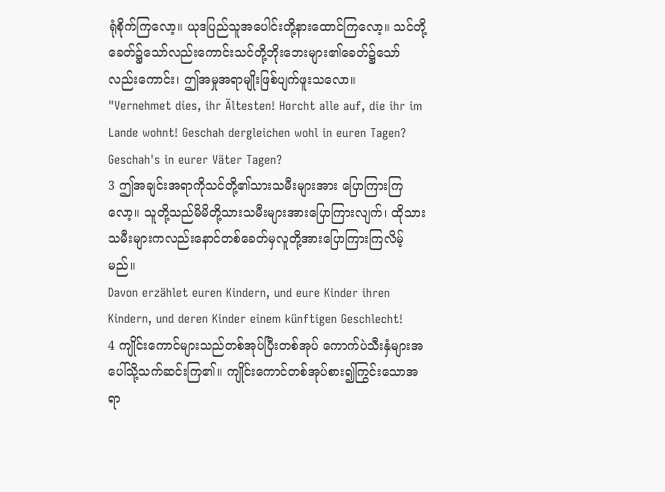ရုံစိုက်ကြလော့။ ယုဒပြည်သူအပေါင်းတို့နားထောင်ကြလော့။ သင်တို့ခေတ်၌သော်လည်းကောင်းသင်တို့ဘိုးဘေးများ၏ခေတ်၌သော်လည်းကောင်း၊ ဤအမှုအရာမျိုးဖြစ်ပျက်ဖူးသလော။
"Vernehmet dies, ihr Ältesten! Horcht alle auf, die ihr im Lande wohnt! Geschah dergleichen wohl in euren Tagen? Geschah's in eurer Väter Tagen?
3 ဤအချင်းအရာကိုသင်တို့၏သားသမီးများအား ပြောကြားကြလော့။ သူတို့သည်မိမိတို့သားသမီးများအားပြောကြားလျက်၊ ထိုသားသမီးများကလည်းနောင်တစ်ခေတ်မှလူတို့အားပြောကြားကြလိမ့်မည်။
Davon erzählet euren Kindern, und eure Kinder ihren Kindern, und deren Kinder einem künftigen Geschlecht!
4 ကျိုင်းကောင်များသည်တစ်အုပ်ပြီးတစ်အုပ် ကောက်ပဲသီးနှံများအပေါ်သို့သက်ဆင်းကြ၏။ ကျိုင်းကောင်တစ်အုပ်စား၍ကြွင်းသောအရာ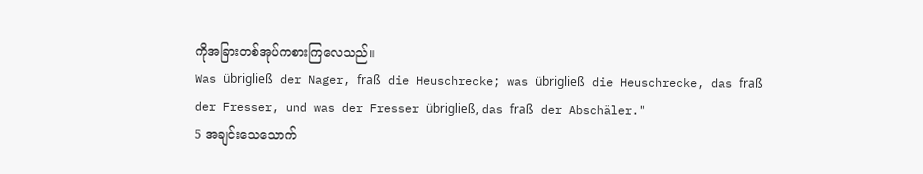ကိုအခြားတစ်အုပ်ကစားကြလေသည်။
Was übrigließ der Nager, fraß die Heuschrecke; was übrigließ die Heuschrecke, das fraß der Fresser, und was der Fresser übrigließ, das fraß der Abschäler."
5 အချင်းသေသောက်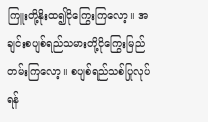ကြူးတို့နိုးထ၍ငိုကြွေးကြလော့။ အချင်းစပျစ်ရည်သမားတို့ငိုကြွေးမြည်တမ်းကြလော့။ စပျစ်ရည်သစ်ပြုလုပ်ရန်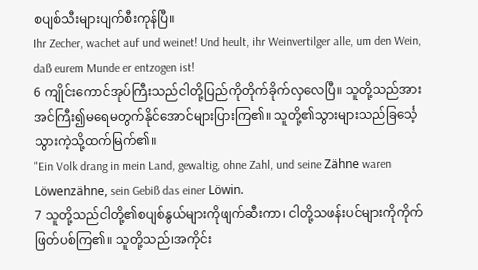စပျစ်သီးများပျက်စီးကုန်ပြီ။
Ihr Zecher, wachet auf und weinet! Und heult, ihr Weinvertilger alle, um den Wein, daß eurem Munde er entzogen ist!
6 ကျိုင်းကောင်အုပ်ကြီးသည်ငါတို့ပြည်ကိုတိုက်ခိုက်လှလေပြီ။ သူတို့သည်အားအင်ကြီး၍မရေမတွက်နိုင်အောင်များပြားကြ၏။ သူတို့၏သွားများသည်ခြင်္သေ့သွားကဲ့သို့ထက်မြက်၏။
"Ein Volk drang in mein Land, gewaltig, ohne Zahl, und seine Zähne waren Löwenzähne, sein Gebiß das einer Löwin.
7 သူတို့သည်ငါတို့၏စပျစ်နွယ်များကိုဖျက်ဆီးကာ၊ ငါတို့သဖန်းပင်များကိုကိုက်ဖြတ်ပစ်ကြ၏။ သူတို့သည်၊အကိုင်း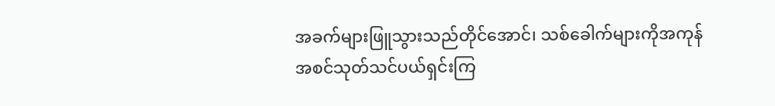အခက်များဖြူသွားသည်တိုင်အောင်၊ သစ်ခေါက်များကိုအကုန်အစင်သုတ်သင်ပယ်ရှင်းကြ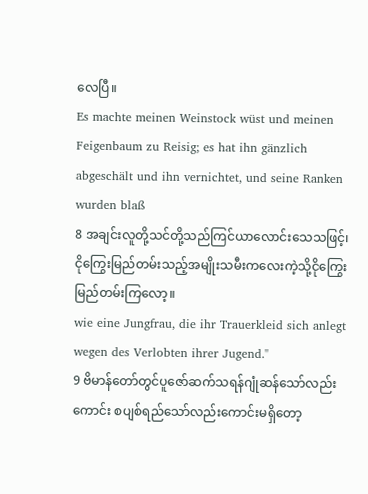လေပြီ။
Es machte meinen Weinstock wüst und meinen Feigenbaum zu Reisig; es hat ihn gänzlich abgeschält und ihn vernichtet, und seine Ranken wurden blaß
8 အချင်းလူတို့သင်တို့သည်ကြင်ယာလောင်းသေသဖြင့်၊ ငိုကြွေးမြည်တမ်းသည့်အမျိုးသမီးကလေးကဲ့သို့ငိုကြွေးမြည်တမ်းကြလော့။
wie eine Jungfrau, die ihr Trauerkleid sich anlegt wegen des Verlobten ihrer Jugend."
9 ဗိမာန်တော်တွင်ပူဇော်ဆက်သရန်ဂျုံဆန်သော်လည်းကောင်း စပျစ်ရည်သော်လည်းကောင်းမရှိတော့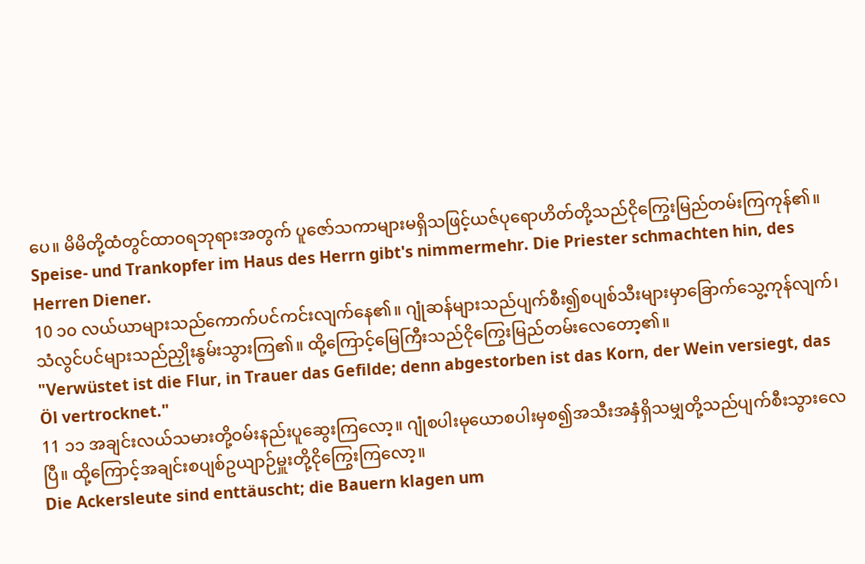ပေ။ မိမိတို့ထံတွင်ထာဝရဘုရားအတွက် ပူဇော်သကာများမရှိသဖြင့်ယဇ်ပုရောဟိတ်တို့သည်ငိုကြွေးမြည်တမ်းကြကုန်၏။
Speise- und Trankopfer im Haus des Herrn gibt's nimmermehr. Die Priester schmachten hin, des Herren Diener.
10 ၁၀ လယ်ယာများသည်ကောက်ပင်ကင်းလျက်နေ၏။ ဂျုံဆန်များသည်ပျက်စီး၍စပျစ်သီးများမှာခြောက်သွေ့ကုန်လျက်၊ သံလွင်ပင်များသည်ညှိုးနွမ်းသွားကြ၏။ ထို့ကြောင့်မြေကြီးသည်ငိုကြွေးမြည်တမ်းလေတော့၏။
"Verwüstet ist die Flur, in Trauer das Gefilde; denn abgestorben ist das Korn, der Wein versiegt, das Öl vertrocknet."
11 ၁၁ အချင်းလယ်သမားတို့ဝမ်းနည်းပူဆွေးကြလော့။ ဂျုံစပါးမုယောစပါးမှစ၍အသီးအနှံရှိသမျှတို့သည်ပျက်စီးသွားလေပြီ။ ထို့ကြောင့်အချင်းစပျစ်ဥယျာဉ်မှူးတို့ငိုကြွေးကြလော့။
Die Ackersleute sind enttäuscht; die Bauern klagen um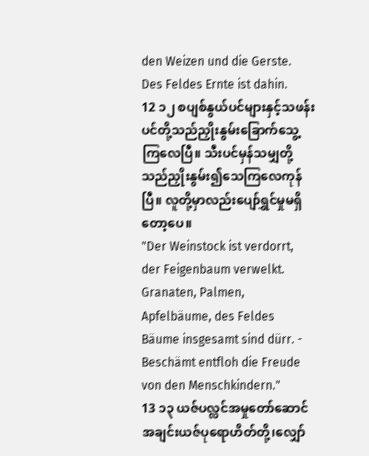den Weizen und die Gerste. Des Feldes Ernte ist dahin.
12 ၁၂ စပျစ်နွယ်ပင်များနှင့်သဖန်းပင်တို့သည်ညှိုးနွမ်းခြောက်သွေ့ကြလေပြီ။ သီးပင်မှန်သမျှတို့သည်ညှိုးနွမ်း၍သေကြလေကုန်ပြီ။ လူတို့မှာလည်းပျော်ရွှင်မှုမရှိတော့ပေ။
"Der Weinstock ist verdorrt, der Feigenbaum verwelkt. Granaten, Palmen, Apfelbäume, des Feldes Bäume insgesamt sind dürr. - Beschämt entfloh die Freude von den Menschkindern."
13 ၁၃ ယဇ်ပလ္လင်အမှုတော်ဆောင် အချင်းယဇ်ပုရောဟိတ်တို့၊လျှော်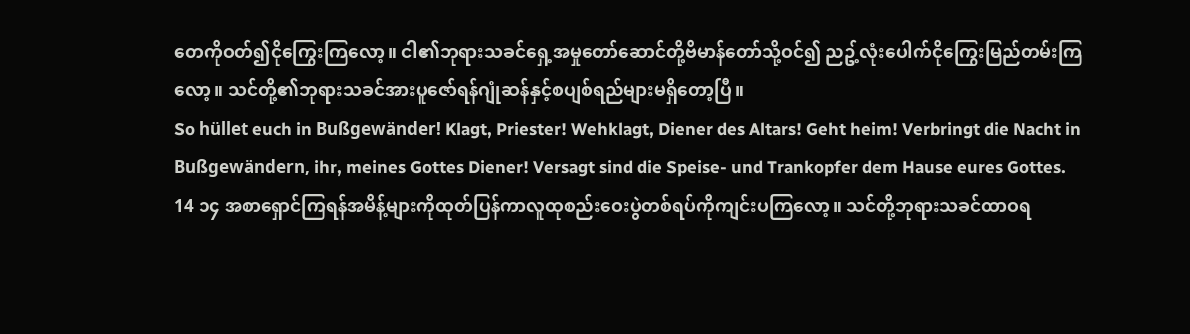တေကိုဝတ်၍ငိုကြွေးကြလော့။ ငါ၏ဘုရားသခင်ရှေ့အမှုတော်ဆောင်တို့ဗိမာန်တော်သို့ဝင်၍ ညဥ့်လုံးပေါက်ငိုကြွေးမြည်တမ်းကြလော့။ သင်တို့၏ဘုရားသခင်အားပူဇော်ရန်ဂျုံဆန်နှင့်စပျစ်ရည်များမရှိတော့ပြီ။
So hüllet euch in Bußgewänder! Klagt, Priester! Wehklagt, Diener des Altars! Geht heim! Verbringt die Nacht in Bußgewändern, ihr, meines Gottes Diener! Versagt sind die Speise- und Trankopfer dem Hause eures Gottes.
14 ၁၄ အစာရှောင်ကြရန်အမိန့်များကိုထုတ်ပြန်ကာလူထုစည်းဝေးပွဲတစ်ရပ်ကိုကျင်းပကြလော့။ သင်တို့ဘုရားသခင်ထာဝရ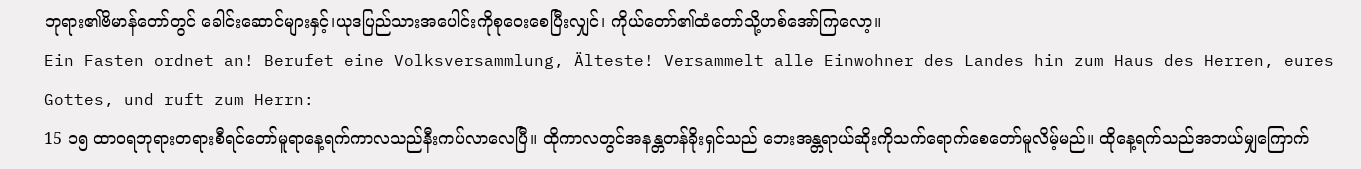ဘုရား၏ဗိမာန်တော်တွင် ခေါင်းဆောင်များနှင့်၊ယုဒပြည်သားအပေါင်းကိုစုဝေးစေပြီးလျှင်၊ ကိုယ်တော်၏ထံတော်သို့ဟစ်အော်ကြလော့။
Ein Fasten ordnet an! Berufet eine Volksversammlung, Älteste! Versammelt alle Einwohner des Landes hin zum Haus des Herren, eures Gottes, und ruft zum Herrn:
15 ၁၅ ထာဝရဘုရားတရားစီရင်တော်မူရာနေ့ရက်ကာလသည်နီးကပ်လာလေပြီ။ ထိုကာလတွင်အနန္တတန်ခိုးရှင်သည် ဘေးအန္တရာယ်ဆိုးကိုသက်ရောက်စေတော်မူလိမ့်မည်။ ထိုနေ့ရက်သည်အဘယ်မျှကြောက်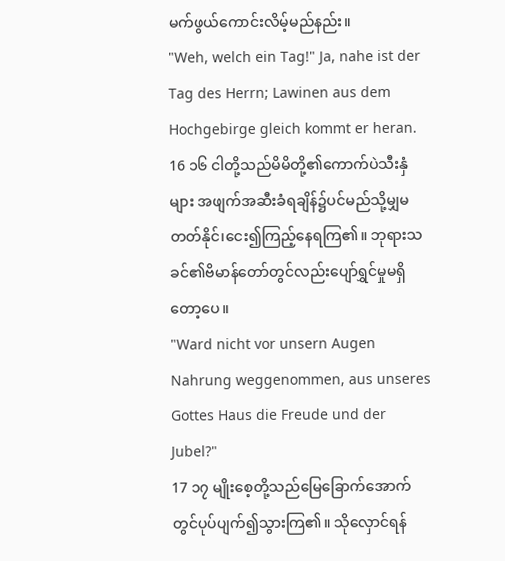မက်ဖွယ်ကောင်းလိမ့်မည်နည်း။
"Weh, welch ein Tag!" Ja, nahe ist der Tag des Herrn; Lawinen aus dem Hochgebirge gleich kommt er heran.
16 ၁၆ ငါတို့သည်မိမိတို့၏ကောက်ပဲသီးနှံများ အဖျက်အဆီးခံရချိန်၌ပင်မည်သို့မျှမတတ်နိုင်၊ငေး၍ကြည့်နေရကြ၏။ ဘုရားသခင်၏ဗိမာန်တော်တွင်လည်းပျော်ရွှင်မှုမရှိတော့ပေ။
"Ward nicht vor unsern Augen Nahrung weggenommen, aus unseres Gottes Haus die Freude und der Jubel?"
17 ၁၇ မျိုးစေ့တို့သည်မြေခြောက်အောက်တွင်ပုပ်ပျက်၍သွားကြ၏။ သိုလှောင်ရန်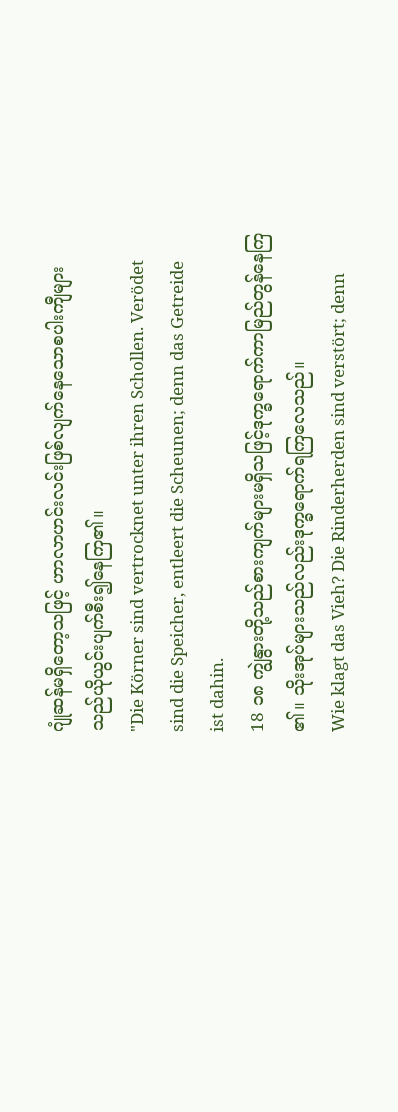ဂျုံဆန်မရှိတော့သဖြင့် ဟာလာဟင်းလင်းဖြစ်လျက်နေသောစပါးကျီများသည်ယိုယွင်းပျက်စီး၍နေကြ၏။
"Die Körner sind vertrocknet unter ihren Schollen. Verödet sind die Speicher, entleert die Scheunen; denn das Getreide ist dahin.
18 ၁၈ ကျွဲနွားတို့သည်စားကျက်များမရှိသဖြင့်ဒုက္ခရောက်ကာမြည်တွန်နေကြ၏။ သိုးအုပ်များသည်လည်းဒုက္ခရောက်ရကြလေသည်။
Wie klagt das Vieh? Die Rinderherden sind verstört; denn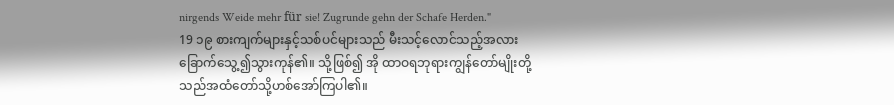nirgends Weide mehr für sie! Zugrunde gehn der Schafe Herden."
19 ၁၉ စားကျက်များနှင့်သစ်ပင်များသည် မီးသင့်လောင်သည့်အလားခြောက်သွေ့၍သွားကုန်၏။ သို့ဖြစ်၍ အို ထာဝရဘုရားကျွန်တော်မျိုးတို့သည်အထံတော်သို့ဟစ်အော်ကြပါ၏။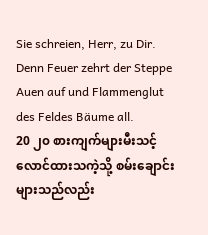Sie schreien, Herr, zu Dir. Denn Feuer zehrt der Steppe Auen auf und Flammenglut des Feldes Bäume all.
20 ၂၀ စားကျက်များမီးသင့်လောင်ထားသကဲ့သို့ စမ်းချောင်းများသည်လည်း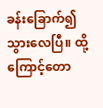ခန်းခြောက်၍သွားလေပြီ။ ထို့ကြောင့်တော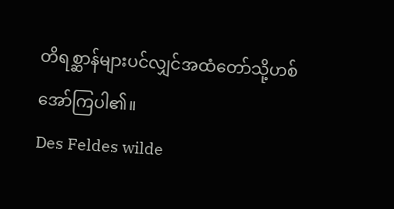တိရစ္ဆာန်များပင်လျှင်အထံတော်သို့ဟစ်အော်ကြပါ၏။
Des Feldes wilde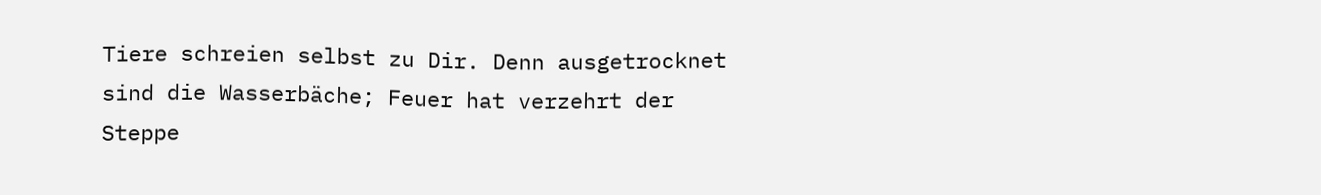Tiere schreien selbst zu Dir. Denn ausgetrocknet sind die Wasserbäche; Feuer hat verzehrt der Steppe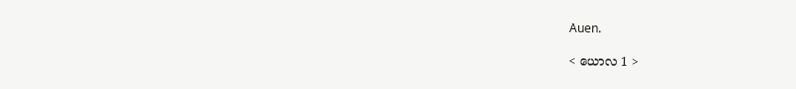Auen.

< ယောလ 1 >